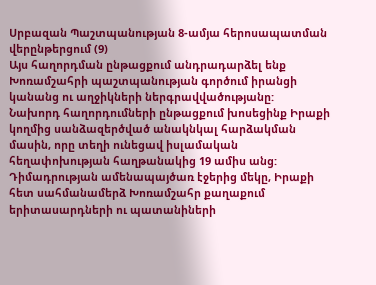Սրբազան Պաշտպանության 8-ամյա հերոսապատման վերընթերցում (9)
Այս հաղորդման ընթացքում անդրադարձել ենք Խոռամշահրի պաշտպանության գործում իրանցի կանանց ու աղջիկների ներգրավվածությանը:
Նախորդ հաղորդումների ընթացքում խոսեցինք Իրաքի կողմից սանձազերծված անակնկալ հարձակման մասին, որը տեղի ունեցավ իսլամական հեղափոխության հաղթանակից 19 ամիս անց: Դիմադրության ամենապայծառ էջերից մեկը, Իրաքի հետ սահմանամերձ Խոռամշահր քաղաքում երիտասարդների ու պատանիների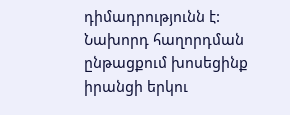դիմադրությունն է: Նախորդ հաղորդման ընթացքում խոսեցինք իրանցի երկու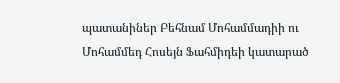պատանիներ Բեհնամ Մոհամմադիի ու Մոհամմեդ Հոսեյն Ֆահմիդեի կատարած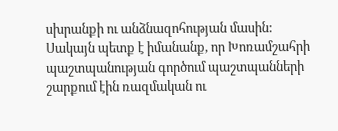սխրանքի ու անձնազոհության մասին: Սակայն պետք է իմանանք, որ Խոռամշահրի պաշտպանության գործում պաշտպանների շարքում էին ռազմական ու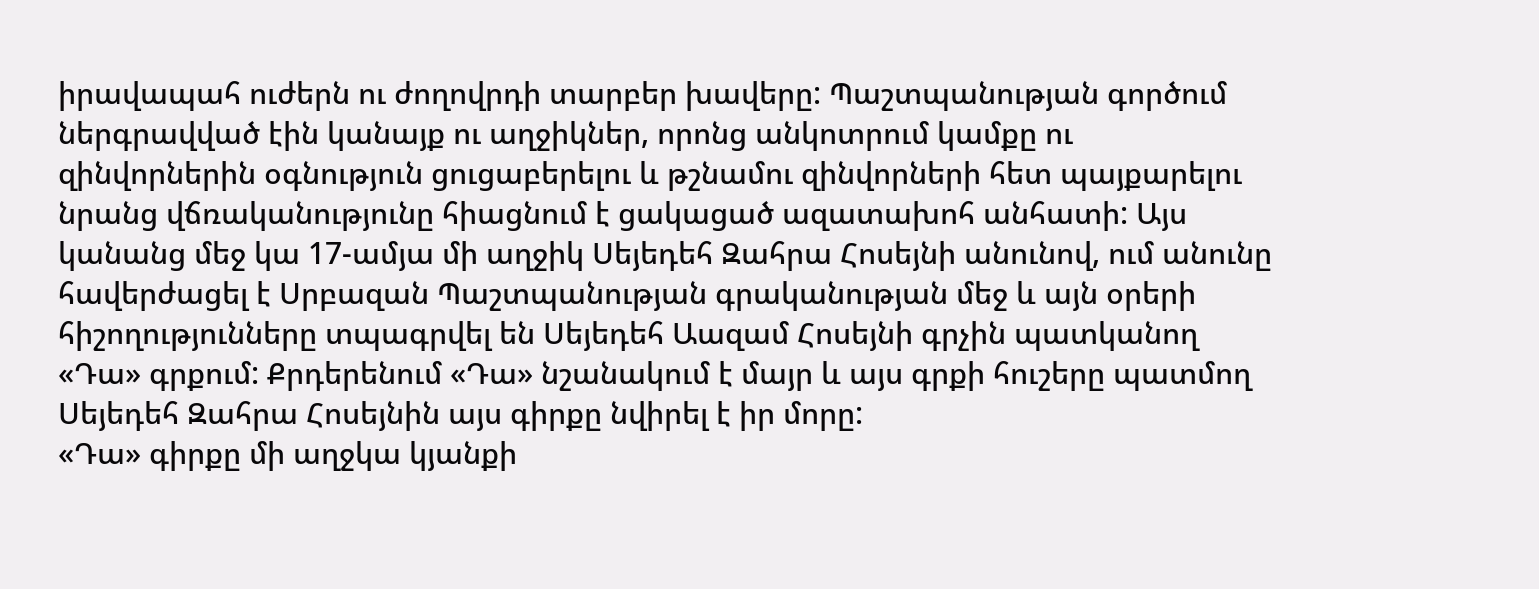իրավապահ ուժերն ու ժողովրդի տարբեր խավերը: Պաշտպանության գործում ներգրավված էին կանայք ու աղջիկներ, որոնց անկոտրում կամքը ու զինվորներին օգնություն ցուցաբերելու և թշնամու զինվորների հետ պայքարելու նրանց վճռականությունը հիացնում է ցակացած ազատախոհ անհատի: Այս կանանց մեջ կա 17-ամյա մի աղջիկ Սեյեդեհ Զահրա Հոսեյնի անունով, ում անունը հավերժացել է Սրբազան Պաշտպանության գրականության մեջ և այն օրերի հիշողությունները տպագրվել են Սեյեդեհ Աազամ Հոսեյնի գրչին պատկանող «Դա» գրքում: Քրդերենում «Դա» նշանակում է մայր և այս գրքի հուշերը պատմող Սեյեդեհ Զահրա Հոսեյնին այս գիրքը նվիրել է իր մորը:
«Դա» գիրքը մի աղջկա կյանքի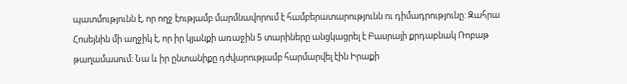պատմությունն է, որ ողջ էությամբ մարմնավորում է համբերատարությունն ու դիմադրությունը: Զահրա Հոսեյնին մի աղջիկ է, որ իր կյանքի առաջին 5 տարիները անցկացրել է Բասրայի քրդաբնակ Ռոբաթ թաղամասում: Նա և իր ընտանիքը դժվարությամբ հարմարվել էին Իրաքի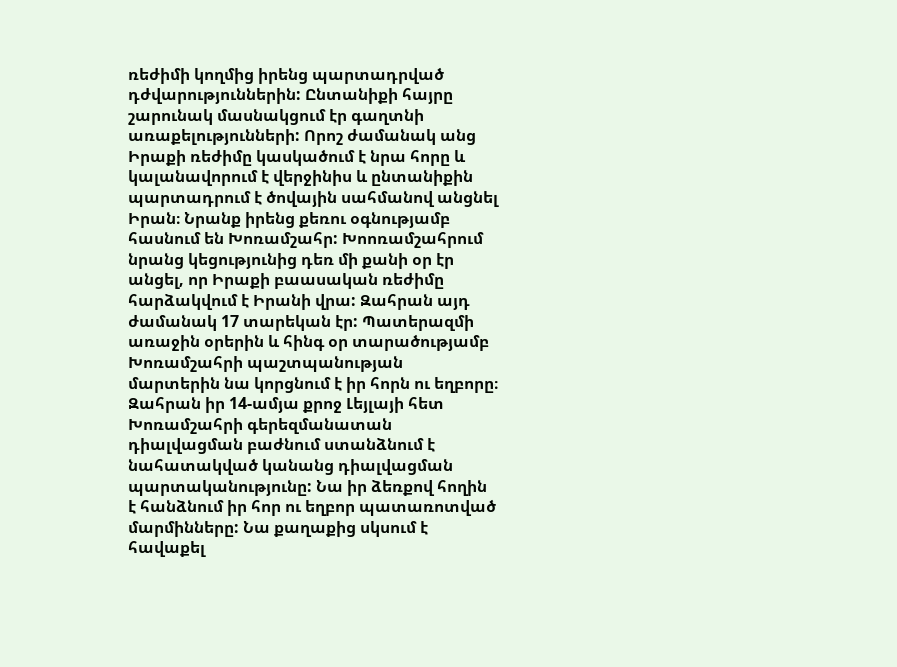ռեժիմի կողմից իրենց պարտադրված դժվարություններին: Ընտանիքի հայրը շարունակ մասնակցում էր գաղտնի առաքելությունների: Որոշ ժամանակ անց Իրաքի ռեժիմը կասկածում է նրա հորը և կալանավորում է վերջինիս և ընտանիքին պարտադրում է ծովային սահմանով անցնել Իրան։ Նրանք իրենց քեռու օգնությամբ հասնում են Խոռամշահր: Խոոռամշահրում նրանց կեցությունից դեռ մի քանի օր էր անցել, որ Իրաքի բաասական ռեժիմը հարձակվում է Իրանի վրա: Զահրան այդ ժամանակ 17 տարեկան էր: Պատերազմի առաջին օրերին և հինգ օր տարածությամբ Խոռամշահրի պաշտպանության մարտերին նա կորցնում է իր հորն ու եղբորը։ Զահրան իր 14-ամյա քրոջ Լեյլայի հետ Խոռամշահրի գերեզմանատան դիալվացման բաժնում ստանձնում է նահատակված կանանց դիալվացման պարտականությունը: Նա իր ձեռքով հողին է հանձնում իր հոր ու եղբոր պատառոտված մարմինները: Նա քաղաքից սկսում է հավաքել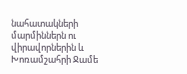նահատակների մարմիններն ու վիրավորներին և Խոռամշահրի Ջամե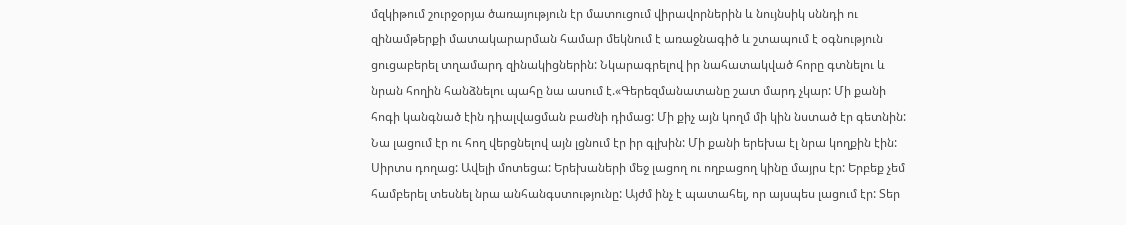մզկիթում շուրջօրյա ծառայություն էր մատուցում վիրավորներին և նույնսիկ սննդի ու զինամթերքի մատակարարման համար մեկնում է առաջնագիծ և շտապում է օգնություն ցուցաբերել տղամարդ զինակիցներին: Նկարագրելով իր նահատակված հորը գտնելու և նրան հողին հանձնելու պահը նա ասում է.«Գերեզմանատանը շատ մարդ չկար: Մի քանի հոգի կանգնած էին դիալվացման բաժնի դիմաց: Մի քիչ այն կողմ մի կին նստած էր գետնին: Նա լացում էր ու հող վերցնելով այն լցնում էր իր գլխին: Մի քանի երեխա էլ նրա կողքին էին: Սիրտս դողաց: Ավելի մոտեցա: Երեխաների մեջ լացող ու ողբացող կինը մայրս էր: Երբեք չեմ համբերել տեսնել նրա անհանգստությունը: Այժմ ինչ է պատահել, որ այսպես լացում էր: Տեր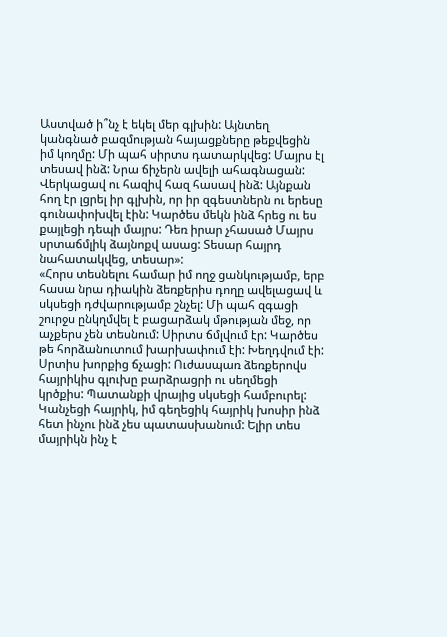Աստված ի՞նչ է եկել մեր գլխին: Այնտեղ կանգնած բազմության հայացքները թեքվեցին իմ կողմը: Մի պահ սիրտս դատարկվեց: Մայրս էլ տեսավ ինձ: Նրա ճիչերն ավելի ահագնացան: Վերկացավ ու հազիվ հազ հասավ ինձ: Այնքան հող էր լցրել իր գլխին, որ իր զգեստներն ու երեսը գունափոխվել էին: Կարծես մեկն ինձ հրեց ու ես քայլեցի դեպի մայրս: Դեռ իրար չհասած Մայրս սրտաճմլիկ ձայնոքվ ասաց: Տեսար հայրդ նահատակվեց, տեսար»:
«Հորս տեսնելու համար իմ ողջ ցանկությամբ, երբ հասա նրա դիակին ձեռքերիս դողը ավելացավ և սկսեցի դժվարությամբ շնչել: Մի պահ զգացի շուրջս ընկղմվել է բացարձակ մթության մեջ, որ աչքերս չեն տեսնում: Սիրտս ճմլվում էր: Կարծես թե հորձանուտում խարխափում էի: Խեղդվում էի: Սրտիս խորքից ճչացի: Ուժասպառ ձեռքերովս հայրիկիս գլուխը բարձրացրի ու սեղմեցի կրծքիս: Պատանքի վրայից սկսեցի համբուրել: Կանչեցի հայրիկ, իմ գեղեցիկ հայրիկ խոսիր ինձ հետ ինչու ինձ չես պատասխանում: Ելիր տես մայրիկն ինչ է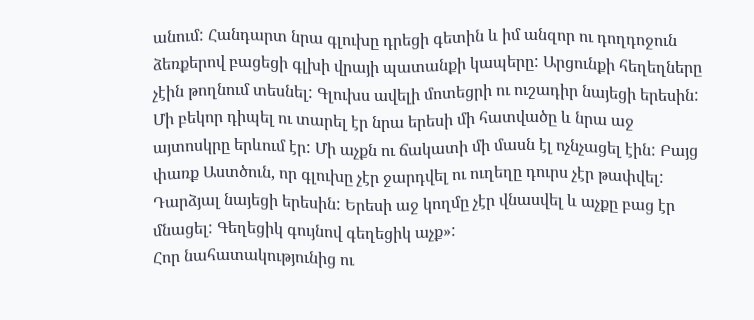անում: Հանդարտ նրա գլուխը դրեցի գետին և իմ անզոր ու դողդոջուն ձեռքերով բացեցի գլխի վրայի պատանքի կապերը: Արցունքի հեղեղները չէին թողնում տեսնել: Գլուխս ավելի մոտեցրի ու ուշադիր նայեցի երեսին: Մի բեկոր դիպել ու տարել էր նրա երեսի մի հատվածը և նրա աջ այտոսկրը երևում էր: Մի աչքն ու ճակատի մի մասն էլ ոչնչացել էին: Բայց փառք Աստծուն, որ գլուխը չէր ջարդվել ու ուղեղը դուրս չէր թափվել: Դարձյալ նայեցի երեսին: Երեսի աջ կողմը չէր վնասվել և աչքը բաց էր մնացել: Գեղեցիկ գույնով գեղեցիկ աչք»:
Հոր նահատակությունից ու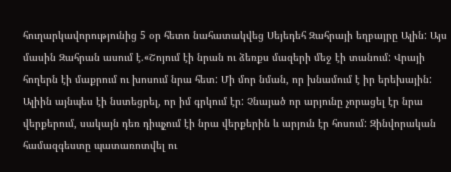հուղարկավորությունից 5 օր հետո նահատակվեց Սեյեդեհ Զահրայի եղբայրը Ալին: Այս մասին Զահրան ասում է.«Շոյում էի նրան ու ձեռքս մազերի մեջ էի տանում: Վրայի հողերն էի մաքրում ու խոսում նրա հետ: Մի մոր նման, որ խնամում է իր երեխային: Ալիին այնպես էի նստեցրել, որ իմ գրկում էր: Չնայած որ արյունը չորացել էր նրա վերքերում, սակայն դեռ դիպչում էի նրա վերքերին և արյուն էր հոսում: Զինվորական համազգեստը պատառոտվել ու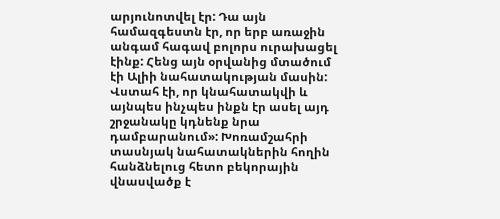արյունոտվել էր: Դա այն համազգեստն էր, որ երբ առաջին անգամ հագավ բոլորս ուրախացել էինք: Հենց այն օրվանից մտածում էի Ալիի նահատակության մասին: Վստահ էի, որ կնահատակվի և այնպես ինչպես ինքն էր ասել այդ շրջանակը կդնենք նրա դամբարանում»: Խոռամշահրի տասնյակ նահատակներին հողին հանձնելուց հետո բեկորային վնասվածք է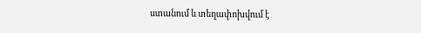ստանում և տեղափոխվում է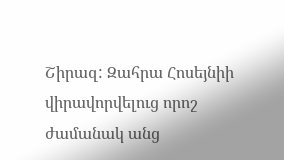Շիրազ: Զահրա Հոսեյնիի վիրավորվելուց որոշ ժամանակ անց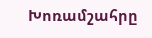Խոռամշահրը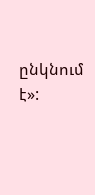ընկնում է»: